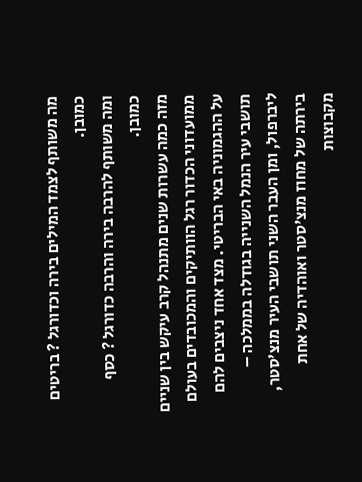מה משותף לצמד המילים בירה וכדורגל ? בריטים כמובן.
ומה משותף להרבה בירה והרבה כדורגל ? כסף כמובן.
מזה כמה עשרות שנים מתנהל קרב עיקש בין שניים ממועדוני הכדור רגל הוותיקים והמכובדים בעולם על ההגמוניה באי הבריטי. מצד אחד ניצבים להם תושבי עיר הנמל השנייה בגודלה בממלכה – ליברפול, ומן העבר השני תושבי העיר מנצ'סטר, בירתה של מחוז מנצ'סטר ואוהדיה של אחת מקבוצות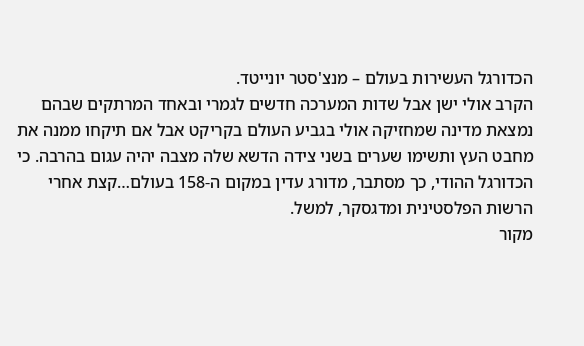הכדורגל העשירות בעולם – מנצ'סטר יונייטד.
הקרב אולי ישן אבל שדות המערכה חדשים לגמרי ובאחד המרתקים שבהם נמצאת מדינה שמחזיקה אולי בגביע העולם בקריקט אבל אם תיקחו ממנה את מחבט העץ ותשימו שערים בשני צידה הדשא שלה מצבה יהיה עגום בהרבה. כי הכדורגל ההודי, כך מסתבר, מדורג עדין במקום ה-158 בעולם…קצת אחרי הרשות הפלסטינית ומדגסקר, למשל.
מקור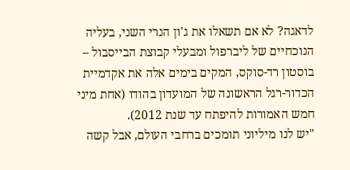לדאגה? לא אם תשאלו את ג'ון הנרי השני, בעליה הנוכחיים של ליברפול ומבעלי קבוצת הבייסבול – בוסטון רד-סוקס, המקים בימים אלה את אקדמיית הכדור-רגל הראשונה של המועדון בהודו (אחת מיני חמש האמורות להיפתח עד שנת 2012).
"יש לנו מיליוני תומכים ברחבי העולם, אבל קשה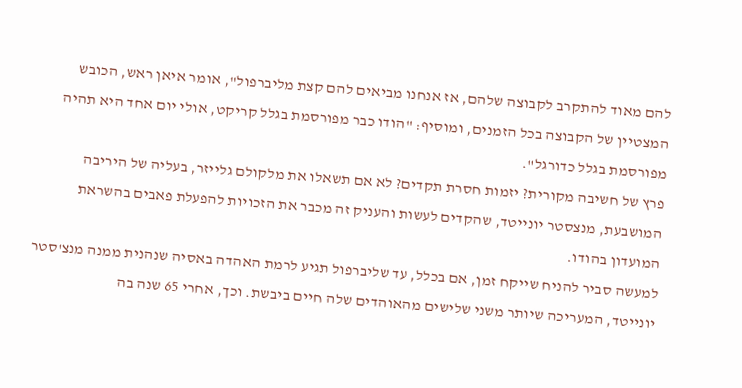להם מאוד להתקרב לקבוצה שלהם, אז אנחנו מביאים להם קצת מליברפול", אומר איאן ראש, הכובש המצטיין של הקבוצה בכל הזמנים, ומוסיף: "הודו כבר מפורסמת בגלל קריקט, אולי יום אחד היא תהיה מפורסמת בגלל כדורגל".
פרץ של חשיבה מקורית? יזמות חסרת תקדים? לא אם תשאלו את מלקולם גלייזר, בעליה של היריבה המושבעת, מנצסטר יונייטד, שהקדים לעשות והעניק זה מכבר את הזכויות להפעלת פאבים בהשראת המועדון בהודו.
למעשה סביר להניח שייקח זמן, אם בכלל, עד שליברפול תגיע לרמת האהדה באסיה שנהנית ממנה מנצ'סטר יונייטד, המעריכה שיותר משני שלישים מהאוהדים שלה חיים ביבשת. וכך, אחרי 65 שנה בה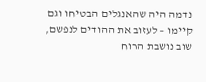נדמה היה שהאנגלים הבטיחו וגם קיימו – לעזוב את ההודים לנפשם, שוב נושבת הרוח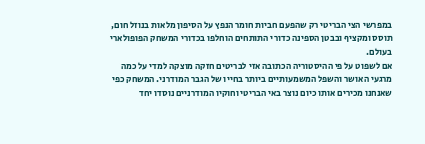במפרשי הצי הבריטי רק שהפעם חביות חומר הנפץ על הסיפון מלאות בנוזל חום, תוסס ומקציף ובבטן הספינה כדורי התותחים הוחלפו בכדורי המשחק הפופולארי בעולם.
אם לשפוט על פי ההיסטוריה הכתובה אזי לבריטים חזקה מוצקה למדי על כמה מרגעי האושר והשפל המשמעותיים ביותר בחייו של הגבר המודרני. המשחק כפי שאנחנו מכירים אותו כיום נוצר באי הבריטי וחוקיו המודרניים נוסדו יחד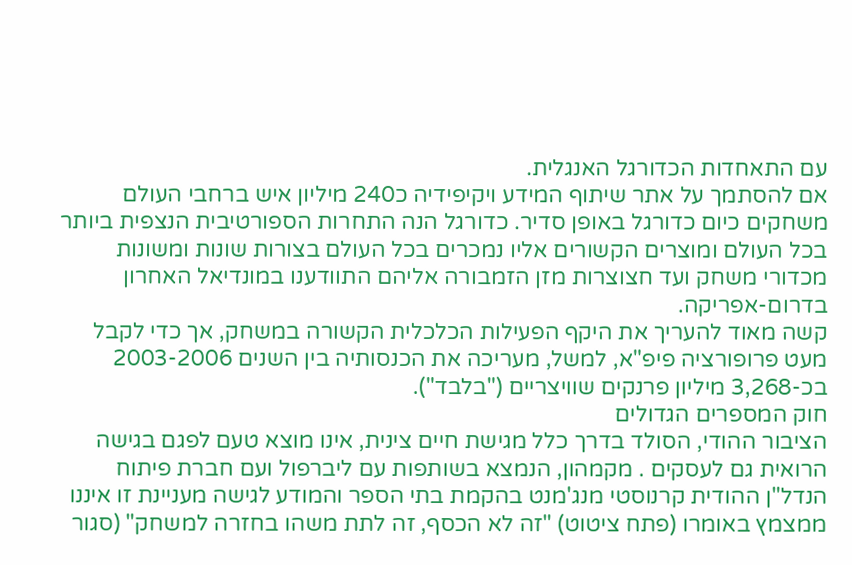עם התאחדות הכדורגל האנגלית.
אם להסתמך על אתר שיתוף המידע ויקיפידיה כ240 מיליון איש ברחבי העולם משחקים כיום כדורגל באופן סדיר. כדורגל הנה התחרות הספורטיבית הנצפית ביותר בכל העולם ומוצרים הקשורים אליו נמכרים בכל העולם בצורות שונות ומשונות מכדורי משחק ועד חצוצרות מזן הזמבורה אליהם התוודענו במונדיאל האחרון בדרום-אפריקה.
קשה מאוד להעריך את היקף הפעילות הכלכלית הקשורה במשחק, אך כדי לקבל מעט פרופורציה פיפ"א, למשל, מעריכה את הכנסותיה בין השנים 2003-2006 בכ-3,268 מיליון פרנקים שוויצריים ("בלבד").
חוק המספרים הגדולים
הציבור ההודי, הסולד בדרך כלל מגישת חיים צינית, אינו מוצא טעם לפגם בגישה הרואית גם לעסקים . מקמהון, הנמצא בשותפות עם ליברפול ועם חברת פיתוח הנדל"ן ההודית קרנוסטי מנג'מנט בהקמת בתי הספר והמודע לגישה מעניינת זו איננו ממצמץ באומרו (פתח ציטוט) "זה לא הכסף, זה לתת משהו בחזרה למשחק" (סגור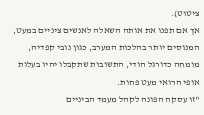ציטוט).
אך אם תפנו את אותה השאלה לאנשים ציניים במעט, המנוסים יותר בהלכות המערב, כגון נובי קפדיה, מומחה כדורגל הודי, התשובות שתקבלו יהיו בעלות אופי הרואי מעט פחות.
"זו עסקה הפונה לקהל מעמד הביניים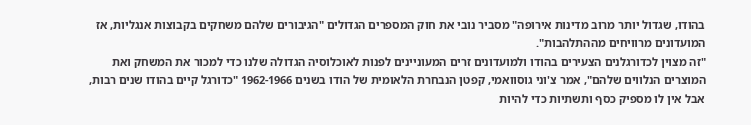בהודו, שגדול יותר מרוב מדינות אירופה" מסביר נובי את חוק המספרים הגדולים "הגיבורים שלהם משחקים בקבוצות אנגליות, אז המועדונים מרוויחים מההתלהבות".
"זה מצוין לכדורגלנים הצעירים בהודו ולמועדונים זרים המעוניינים לפנות לאוכלוסיה הגדולה שלנו כדי למכור את המשחק ואת המוצרים הנלווים שלהם", אמר צ'וני גוסוואמי, קפטן הנבחרת הלאומית של הודו בשנים 1962-1966 "כדורגל קיים בהודו שנים רבות, אבל אין לו מספיק כסף ותשתיות כדי להיות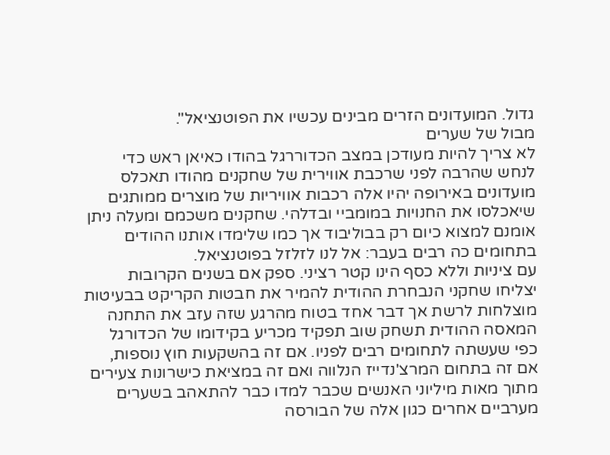גדול. המועדונים הזרים מבינים עכשיו את הפוטנציאל".
מבול של שערים
לא צריך להיות מעודכן במצב הכדוררגל בהודו כאיאן ראש כדי לנחש שהרבה לפני שרכבת אווירית של שחקנים מהודו תאכלס מועדונים באירופה יהיו אלה רכבות אוויריות של מוצרים ממותגים שיאכלסו את החנויות במומביי ובדלהי. שחקנים משכמם ומעלה ניתן אומנם למצוא כיום רק בבוליבוד אך כמו שלימדו אותנו ההודים בתחומים כה רבים בעבר: אל לנו לזלזל בפוטנציאל.
עם ציניות וללא כסף הינו קטר רציני. ספק אם בשנים הקרובות יצליחו שחקני הנבחרת ההודית להמיר את חבטות הקריקט בבעיטות מוצלחות לרשת אך דבר אחד בטוח מהרגע שזה עזב את התחנה המאסה ההודית תשחק שוב תפקיד מכריע בקידומו של הכדורגל כפי שעשתה לתחומים רבים לפניו. אם זה בהשקעות חוץ נוספות, אם זה בתחום המרצ'נדייז הנלווה ואם זה במציאת כישרונות צעירים מתוך מאות מיליוני האנשים שכבר למדו כבר להתאהב בשערים מערביים אחרים כגון אלה של הבורסה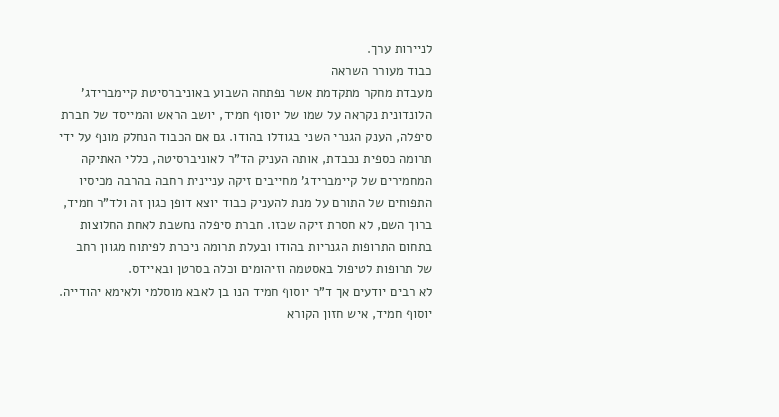לניירות ערך.
כבוד מעורר השראה
מעבדת מחקר מתקדמת אשר נפתחה השבוע באוניברסיטת קיימברידג' הלונדונית נקראה על שמו של יוסוף חמיד, יושב הראש והמייסד של חברת סיפלה, הענק הגנרי השני בגודלו בהודו. גם אם הכבוד הנחלק מונף על ידי תרומה כספית נכבדת, אותה העניק הד"ר לאוניברסיטה, כללי האתיקה המחמירים של קיימברידג' מחייבים זיקה עניינית רחבה בהרבה מכיסיו התפוחים של התורם על מנת להעניק כבוד יוצא דופן כגון זה ולד"ר חמיד, ברוך השם, לא חסרת זיקה שכזו. חברת סיפלה נחשבת לאחת החלוצות בתחום התרופות הגנריות בהודו ובעלת תרומה ניכרת לפיתוח מגוון רחב של תרופות לטיפול באסטמה וזיהומים וכלה בסרטן ובאיידס.
לא רבים יודעים אך ד"ר יוסוף חמיד הנו בן לאבא מוסלמי ולאימא יהודייה. יוסוף חמיד, איש חזון הקורא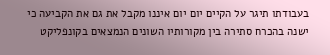בעבודתו תיגר על הקיים יום יום איננו מקבל את גם את הקביעה כי ישנה בהכרח סתירה בין מקורותיו השונים הנמצאים בקונפליקט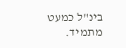בינ"ל כמעט מתמיד.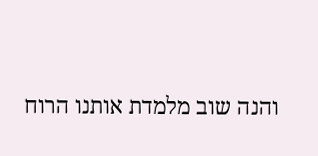והנה שוב מלמדת אותנו הרוח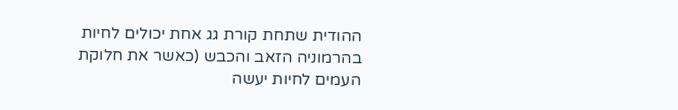ההודית שתחת קורת גג אחת יכולים לחיות בהרמוניה הזאב והכבש (כאשר את חלוקת העמים לחיות יעשה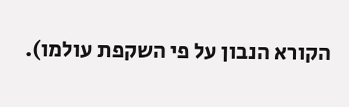הקורא הנבון על פי השקפת עולמו).